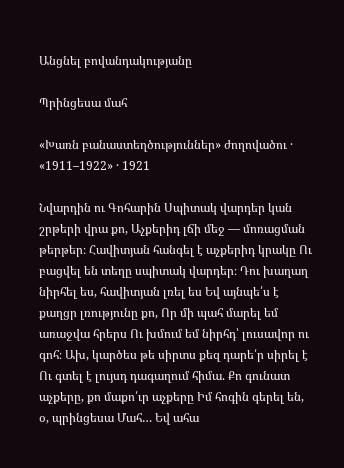Անցնել բովանդակությանը

Պրինցեսա մահ

«Խառն բանաստեղծություններ» ժողովածու · «1911–1922» · 1921

Նվարդին ու Գոհարին Սպիտակ վարդեր կան շրթերի վրա քո, Աչքերիդ լճի մեջ — մոռացման թերթեր։ Հավիտյան հանգել է աչքերիդ կրակը Ու բացվել են տեղը սպիտակ վարդեր։ Դու խաղաղ նիրհել ես, հավիտյան լռել ես Եվ այնպե՛ս է քաղցր լռությունը քո, Որ մի պահ մարել եմ առաջվա հրերս Ու խմում եմ նիրհդ՝ լուսավոր ու գոհ։ Ախ, կարծես թե սիրտս քեզ դարե՛ր սիրել է Ու գտել է լույսդ դագաղում հիմա. Քո գունատ աչքերը, քո մաքո՛ւր աչքերը Իմ հոգին գերել են, օ, պրինցեսա Մահ… Եվ ահա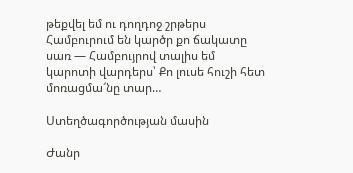թեքվել եմ ու դողդոջ շրթերս Համբուրում են կարծր քո ճակատը սառ — Համբույրով տալիս եմ կարոտի վարդերս՝ Քո լուսե հուշի հետ մոռացմա՜նը տար…

Ստեղծագործության մասին

Ժանր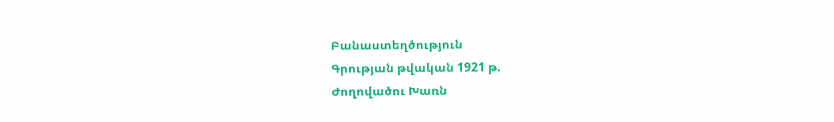Բանաստեղծություն
Գրության թվական 1921 թ.
Ժողովածու Խառն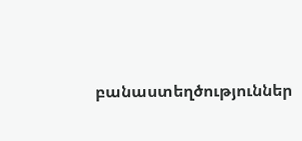բանաստեղծություններ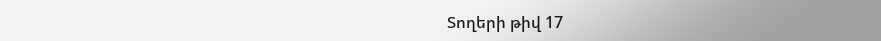Տողերի թիվ 17